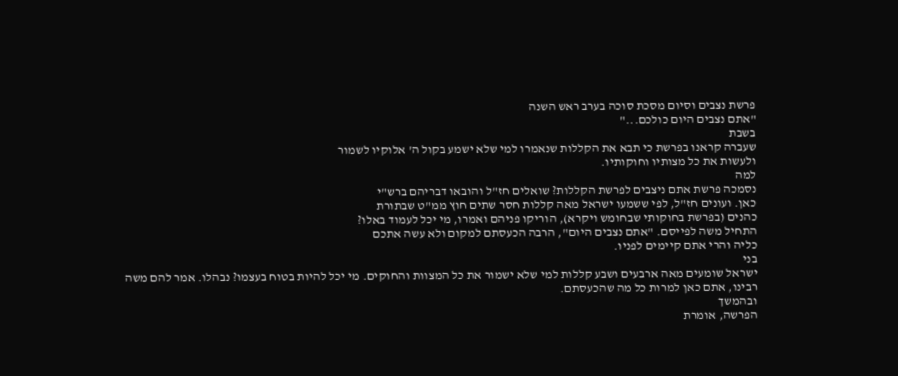פרשת נצבים וסיום מסכת סוכה בערב ראש השנה
"אתם נצבים היום כולכם..."
בשבת
שעברה קראנו בפרשת כי תבא את הקללות שנאמרו למי שלא ישמע בקול ה' אלוקיו לשמור
ולעשות את כל מצותיו וחוקותיו.
למה
נסמכה פרשת אתם ניצבים לפרשת הקללות? שואלים חז"ל והובאו דבריהם ברש"י
כאן. ועונים חז"ל, לפי ששמעו ישראל מאה קללות חסר שתים חוץ ממ"ט שבתורת
כהנים (בפרשת בחוקותי שבחומש ויקרא), הוריקו פניהם ואמרו, מי יכל לעמוד באלו?
התחיל משה לפייסם. "אתם נצבים היום", הרבה הכעסתם למקום ולא עשה אתכם
כליה והרי אתם קיימים לפניו.
בני
ישראל שומעים מאה ארבעים ושבע קללות למי שלא ישמור את כל המצוות והחוקים. מי יכל להיות בטוח בעצמו? נבהלו. אמר להם משה
רבינו, אתם כאן למרות כל מה שהכעסתם.
ובהמשך
הפרשה, אומרת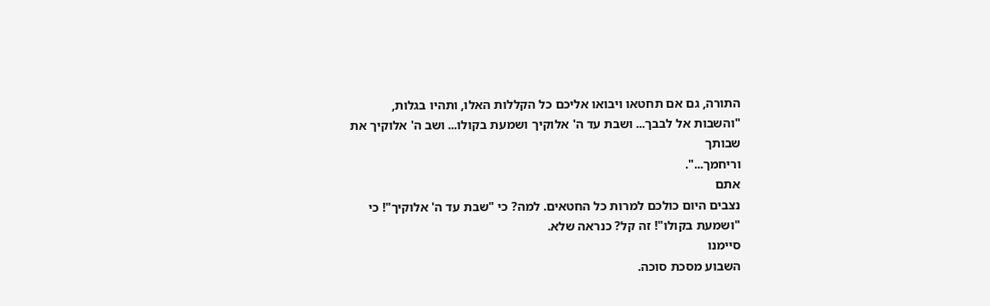התורה, גם אם תחטאו ויבואו אליכם כל הקללות האלו, ותהיו בגלות,
"והשבות אל לבבך... ושבת עד ה' אלוקיך ושמעת בקולו... ושב ה' אלוקיך את שבותך
וריחמך...".
אתם
נצבים היום כולכם למרות כל החטאים. למה? כי "שבת עד ה' אלוקיך"! כי
"ושמעת בקולו"! זה קל? כנראה שלא.
סיימנו
השבוע מסכת סוכה.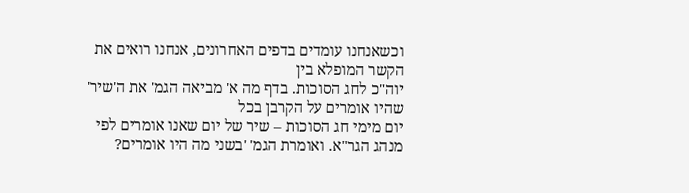וכשאנחנו עומדים בדפים האחרונים, אנחנו רואים את הקשר המופלא בין
יוה"כ לחג הסוכות. בדף מה א' מביאה הגמ' את ה'שיר' שהיו אומרים על הקרבן בכל
יום מימי חג הסוכות – שיר של יום שאנו אומרים לפי מנהג הגר"א. ואומרת הגמ' 'בשני מה היו אומרים?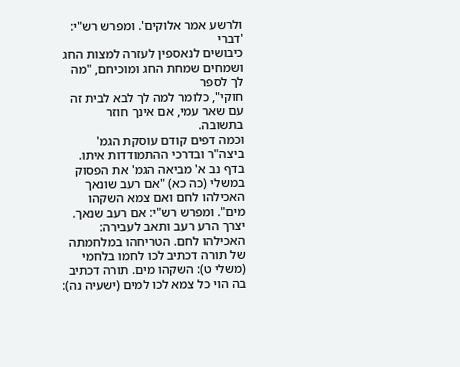ולרשע אמר אלוקים'. ומפרש רש"י: 'דברי
כיבושים לנאספין לעזרה למצות החג ושמחים שמחת החג ומוכיחם, "מה לך לספר
חוקי", כלומר למה לך לבא לבית זה עם שאר עמי, אם אינך חוזר בתשובה.
וכמה דפים קודם עוסקת הגמ' ביצה"ר ובדרכי ההתמודדות איתו.
בדף נב א' מביאה הגמ' את הפסוק במשלי (כה כא) "אם רעב שונאך האכילהו לחם ואם צמא השקהו מים". ומפרש רש"י: אם רעב שנאך. יצרך הרע רעב ותאב לעבירה: האכילהו לחם. הטריחהו במלחמתה של תורה דכתיב לכו לחמו בלחמי (משלי ט): השקהו מים. תורה דכתיב בה הוי כל צמא לכו למים (ישעיה נה):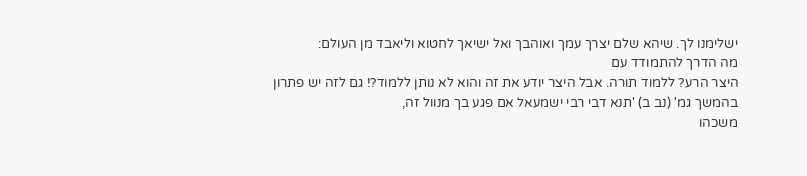ישלימנו לך. שיהא שלם יצרך עמך ואוהבך ואל ישיאך לחטוא וליאבד מן העולם:
מה הדרך להתמודד עם
היצר הרע? ללמוד תורה. אבל היצר יודע את זה והוא לא נותן ללמוד?! גם לזה יש פתרון
בהמשך גמ' (נב ב) 'תנא דבי רבי ישמעאל אם פגע בך מנוול זה,
משכהו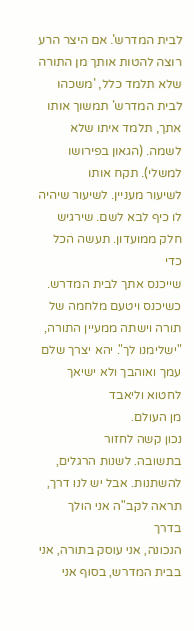לבית המדרש'. אם היצר הרע רוצה להטות אותך מן התורה שלא תלמד כלל, 'משכהו
לבית המדרש' תמשוך אותו אתך, תלמד איתו שלא לשמה. (הגאון בפירושו למשלי). תקח אותו
לשיעור מעניין. לשיעור שיהיה לו כיף לבא לשם. שירגיש חלק ממועדון. תעשה הכל כדי
שייכנס אתך לבית המדרש. כשיכנס ויטעם מלחמה של תורה וישתה ממעיין התורה, "ישלימנו לך". יהא יצרך שלם עמך ואוהבך ולא ישיאך לחטוא וליאבד
מן העולם.
נכון קשה לחזור
בתשובה. לשנות הרגלים, להשתנות. אבל יש לנו דרך, תראה לקב"ה אני הולך בדרך
הנכונה, אני עוסק בתורה, אני בבית המדרש, בסוף אני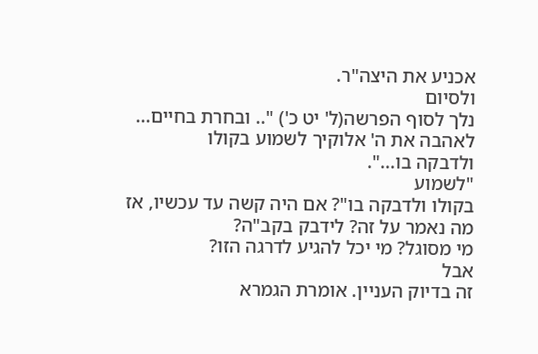אכניע את היצה"ר.
ולסיום
נלך לסוף הפרשה(ל' יט כ') ".. ובחרת בחיים... לאהבה את ה' אלוקיך לשמוע בקולו
ולדבקה בו...".
"לשמוע
בקולו ולדבקה בו"? אם היה קשה עד עכשיו, אז מה נאמר על זה? לידבק בקב"ה?
מי מסוגל? מי יכל להגיע לדרגה הזו?
אבל
זה בדיוק העניין. אומרת הגמרא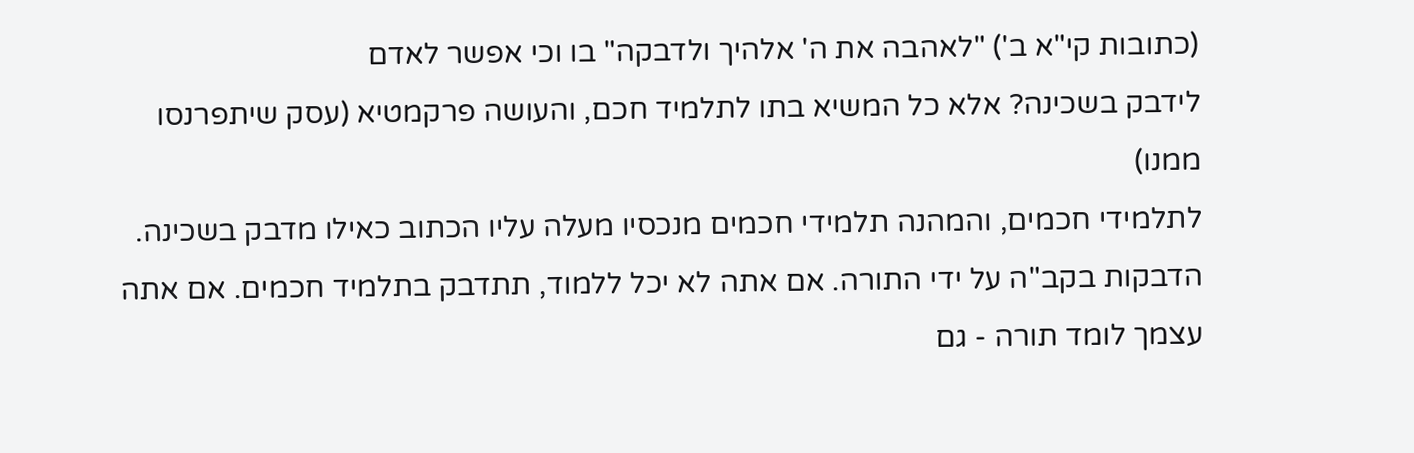(כתובות קי"א ב') "לאהבה את ה' אלהיך ולדבקה" בו וכי אפשר לאדם
לידבק בשכינה? אלא כל המשיא בתו לתלמיד חכם, והעושה פרקמטיא (עסק שיתפרנסו ממנו)
לתלמידי חכמים, והמהנה תלמידי חכמים מנכסיו מעלה עליו הכתוב כאילו מדבק בשכינה.
הדבקות בקב"ה על ידי התורה. אם אתה לא יכל ללמוד, תתדבק בתלמיד חכמים. אם אתה עצמך לומד תורה - גם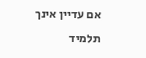אם עדיין אינך תלמיד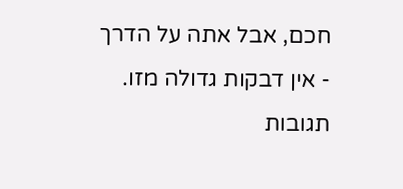חכם, אבל אתה על הדרך - אין דבקות גדולה מזו.
תגובות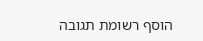הוסף רשומת תגובה